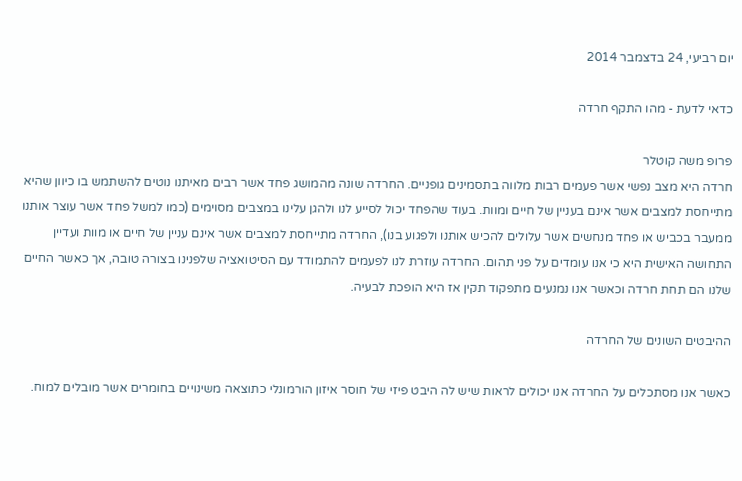יום רביעי, 24 בדצמבר 2014

כדאי לדעת - מהו התקף חרדה

פרופ משה קוטלר
חרדה היא מצב נפשי אשר פעמים רבות מלווה בתסמינים גופניים. החרדה שונה מהמושג פחד אשר רבים מאיתנו נוטים להשתמש בו כיוון שהיא מתייחסת למצבים אשר אינם בעניין של חיים ומוות. בעוד שהפחד יכול לסייע לנו ולהגן עלינו במצבים מסוימים (כמו למשל פחד אשר עוצר אותנו ממעבר בכביש או פחד מנחשים אשר עלולים להכיש אותנו ולפגוע בנו), החרדה מתייחסת למצבים אשר אינם עניין של חיים או מוות ועדיין התחושה האישית היא כי אנו עומדים על פני תהום. החרדה עוזרת לנו לפעמים להתמודד עם הסיטואציה שלפנינו בצורה טובה, אך כאשר החיים שלנו הם תחת חרדה וכאשר אנו נמנעים מתפקוד תקין אז היא הופכת לבעיה.

ההיבטים השונים של החרדה

כאשר אנו מסתכלים על החרדה אנו יכולים לראות שיש לה היבט פיזי של חוסר איזון הורמונלי כתוצאה משינויים בחומרים אשר מובלים למוח.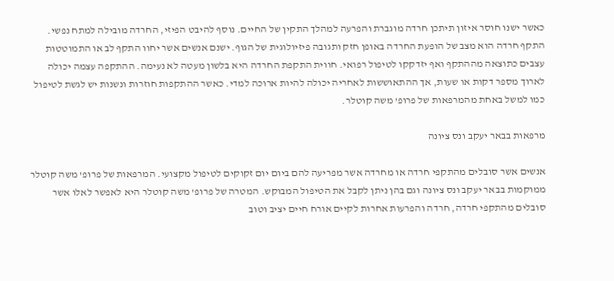כאשר ישנו חוסר איזון תיתכן חרדה מוגברת והפרעה למהלך התקין של החיים. נוסף להיבט הפיזי, החרדה מובילה למתח נפשי. התקף חרדה הוא מצב של הופעת החרדה באופן חזק ותגובה פיזיולוגית של הגוף. ישנם אנשים אשר יחוו התקף לב או התמוטטות עצבים כתוצאה מההתקף ואף יזדקקו לטיפול רפואי. חווית התקפת החרדה היא בלשון מעטה לא נעימה. ההתקפה עצמה יכולה לארוך מספר דקות או שעות, אך ההתאוששות לאחריה יכולה להיות ארוכה למדי. כאשר ההתקפות חוזרות ונשנות יש לגשת לטיפול כמו למשל באחת מהמרפאות של פרופ' משה קוטלר.

מרפאות בבאר יעקב ונס ציונה

אנשים אשר סובלים מהתקפי חרדה או מחרדה אשר מפריעה להם ביום יום זקוקים לטיפול מקצועי. המרפאות של פרופ' משה קוטלר ממוקמות בבאר יעקב ונס ציונה וגם בהן ניתן לקבל את הטיפול המבוקש. המטרה של פרופ' משה קוטלר היא לאפשר לאלו אשר סובלים מהתקפי חרדה, חרדה והפרעות אחרות לקיים אורח חיים יציב וטוב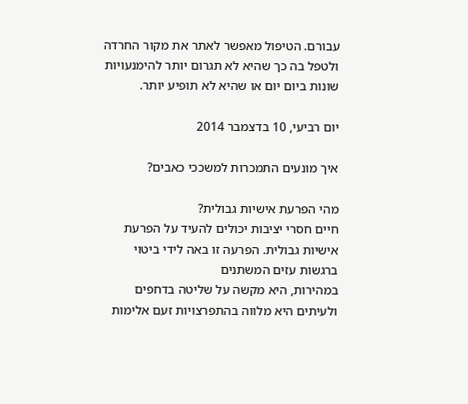עבורם. הטיפול מאפשר לאתר את מקור החרדה ולטפל בה כך שהיא לא תגרום יותר להימנעויות שונות ביום יום או שהיא לא תופיע יותר.

יום רביעי, 10 בדצמבר 2014

איך מונעים התמכרות למשככי כאבים?

מהי הפרעת אישיות גבולית?
חיים חסרי יציבות יכולים להעיד על הפרעת אישיות גבולית. הפרעה זו באה לידי ביטוי ברגשות עזים המשתנים
במהירות, היא מקשה על שליטה בדחפים ולעיתים היא מלווה בהתפרצויות זעם אלימות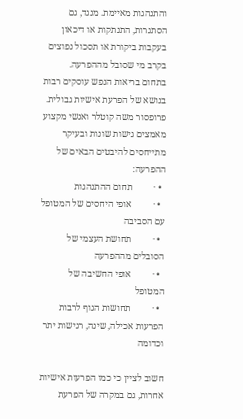והתנהגות מאיימת. מנגד, גם הסתגרות, התנתקות או דיכאון בעקבות ביקורת או תסכול נפוצים בקרב מי שסובל מההפרעה.
בתחום בריאות הנפש עוסקים רבות בנושא של הפרעת אישיות גבולית. פרופסור משה קוטלר ואנשי מקצוע מאמצים גישות שונות ובעיקר מתייחסים להיבטים הבאים של ההפרעה:
  • ·         תחום ההתנהגות
  • ·         אופי היחסים של המטופל עם הסביבה
  • ·         תחושת העצמי של הסובלים מההפרעה
  • ·         אופי החשיבה של המטופל
  • ·         תחושות הגוף לרבות הפרעות אכילה, שינה, רגישות יתר וכדומה

חשוב לציין כי כמו הפרעות אישיות אחרות, גם במקרה של הפרעת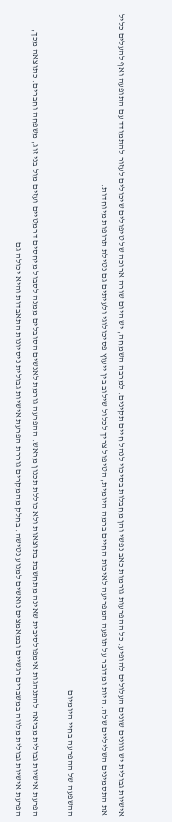אישיות גבולית יש גוונים שונים העלולים להופיע. כל ההפרעות גורמות כאב נפשי והן מחבלות בסיכוי לנהל חיים תקינים. למרבה השמחה, יש היום שורה ארוכה של טיפולים שיכולים לעזור להתמודד עם התופעה ואף להעלים כליל את התסמינים השליליים שלה. היות ומדובר על תופעה המפריעה לאיכות החיים ברמה היומית, הטיפול צריך לכלול שילוב בין ייעוץ פסיכולוגי ולעיתים גם נטילת תרופות מיוחדות.

ההשפעה של ההפרעה בחיי היומיום

הפרעת אישיות גבולית מביאה להתנהגות אימפולסיבית שאינה מתחשבת בתוצאות ולא כוללת תכנון מראש. ההפרעה גורמת לאנשים הסובלים ממנה לסבול מיחסים דרמטיים ועזים מול בני זוג, משפחה וחברים. כתוצאה מכך, הפרעת אישיות גבולית מלווה במשברים רגשיים ובמאמצים נואשים למנוע נטישה. בחלק מהמקרים גוררת הפרעת אישיות גבולית ניסיונות התאבדות והיא יכולה גם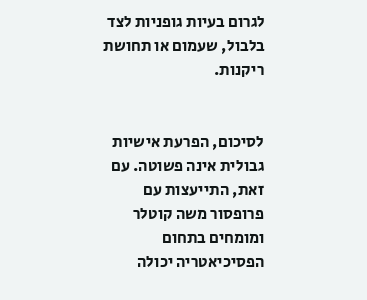לגרום בעיות גופניות לצד בלבול, שעמום או תחושת ריקנות.


לסיכום, הפרעת אישיות גבולית אינה פשוטה. עם זאת, התייעצות עם פרופסור משה קוטלר ומומחים בתחום הפסיכיאטריה יכולה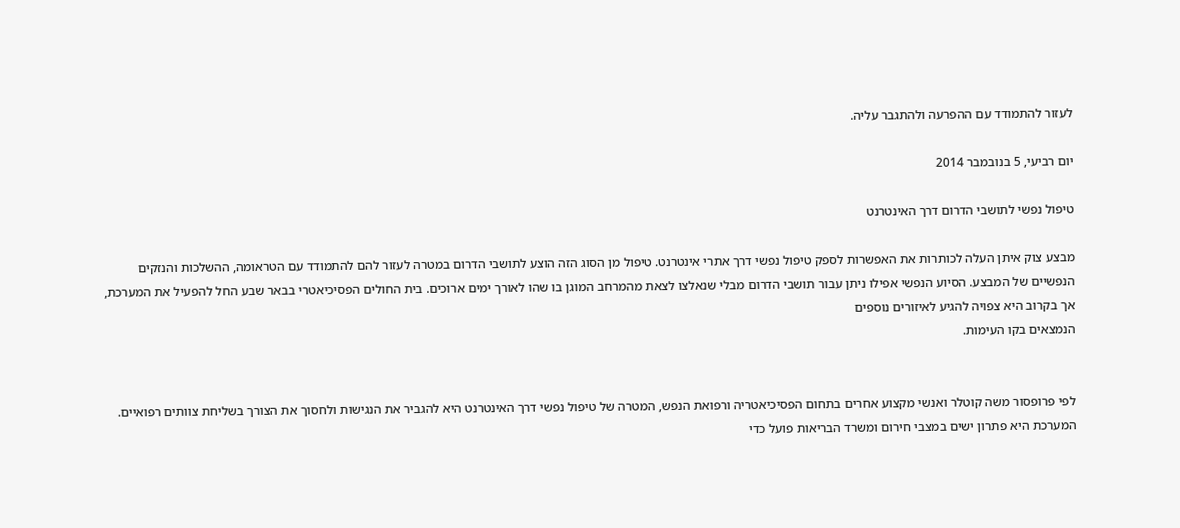לעזור להתמודד עם ההפרעה ולהתגבר עליה.

יום רביעי, 5 בנובמבר 2014

טיפול נפשי לתושבי הדרום דרך האינטרנט

מבצע צוק איתן העלה לכותרות את האפשרות לספק טיפול נפשי דרך אתרי אינטרנט. טיפול מן הסוג הזה הוצע לתושבי הדרום במטרה לעזור להם להתמודד עם הטראומה, ההשלכות והנזקים הנפשיים של המבצע. הסיוע הנפשי אפילו ניתן עבור תושבי הדרום מבלי שנאלצו לצאת מהמרחב המוגן בו שהו לאורך ימים ארוכים. בית החולים הפסיכיאטרי בבאר שבע החל להפעיל את המערכת, אך בקרוב היא צפויה להגיע לאיזורים נוספים
הנמצאים בקו העימות.


לפי פרופסור משה קוטלר ואנשי מקצוע אחרים בתחום הפסיכיאטריה ורפואת הנפש, המטרה של טיפול נפשי דרך האינטרנט היא להגביר את הנגישות ולחסוך את הצורך בשליחת צוותים רפואיים. המערכת היא פתרון ישים במצבי חירום ומשרד הבריאות פועל כדי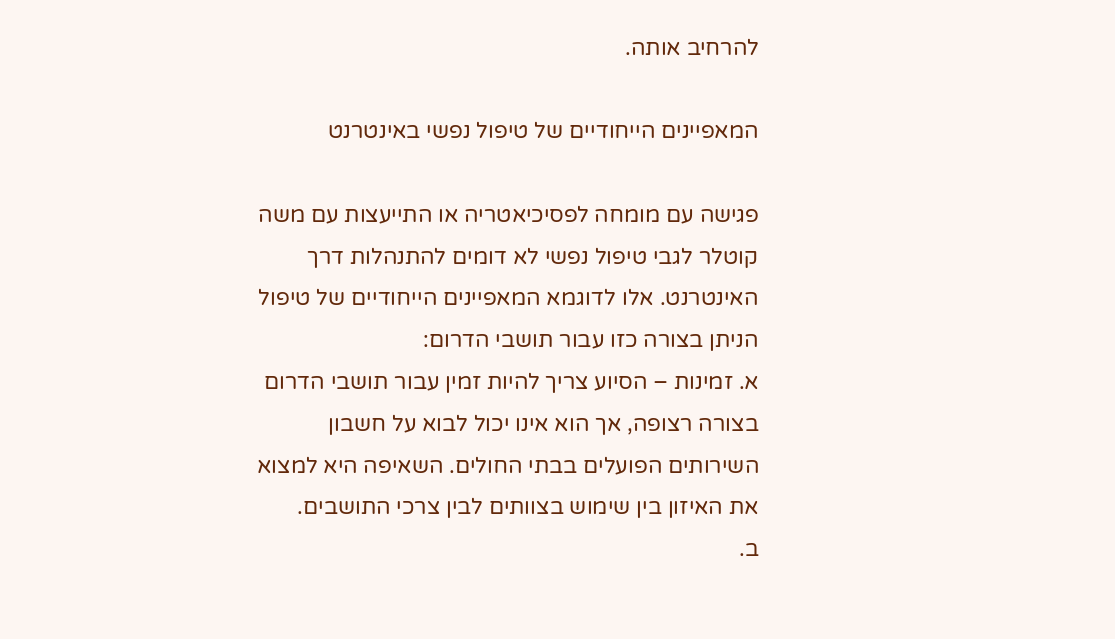להרחיב אותה.

המאפיינים הייחודיים של טיפול נפשי באינטרנט

פגישה עם מומחה לפסיכיאטריה או התייעצות עם משה קוטלר לגבי טיפול נפשי לא דומים להתנהלות דרך האינטרנט. אלו לדוגמא המאפיינים הייחודיים של טיפול הניתן בצורה כזו עבור תושבי הדרום:
א. זמינות – הסיוע צריך להיות זמין עבור תושבי הדרום בצורה רצופה, אך הוא אינו יכול לבוא על חשבון השירותים הפועלים בבתי החולים. השאיפה היא למצוא את האיזון בין שימוש בצוותים לבין צרכי התושבים.
ב.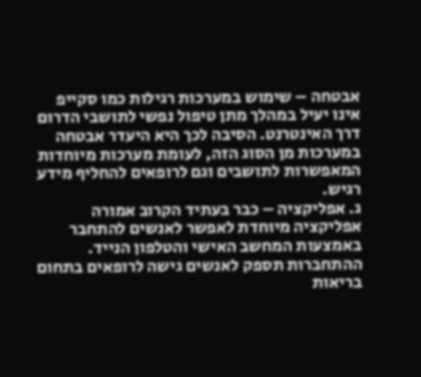אבטחה – שימוש במערכות רגילות כמו סקייפ אינו יעיל במהלך מתן טיפול נפשי לתושבי הדרום דרך האינטרנט. הסיבה לכך היא היעדר אבטחה במערכות מן הסוג הזה, לעומת מערכות מיוחדות המאפשרות לתושבים וגם לרופאים להחליף מידע רגיש.
ג. אפליקציה – כבר בעתיד הקרוב אמורה אפליקציה מיוחדת לאפשר לאנשים להתחבר באמצעות המחשב האישי והטלפון הנייד. ההתחברות תספק לאנשים גישה לרופאים בתחום בריאות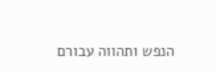הנפש ותהווה עבורם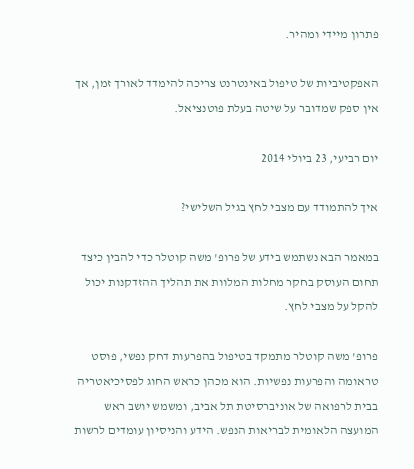פתרון מיידי ומהיר.

האפקטיביות של טיפול באינטרנט צריכה להימדד לאורך זמן, אך אין ספק שמדובר על שיטה בעלת פוטנציאל.

יום רביעי, 23 ביולי 2014

איך להתמודד עם מצבי לחץ בגיל השלישי?

במאמר הבא נשתמש בידע של פרופ' משה קוטלר כדי להבין כיצד תחום העוסק בחקר מחלות המלוות את תהליך ההזדקנות יכול להקל על מצבי לחץ.

פרופ' משה קוטלר מתמקד בטיפול בהפרעות דחק נפשי, פוסט טראומה והפרעות נפשיות. הוא מכהן כראש החוג לפסיכיאטריה בבית לרפואה של אוניברסיטת תל אביב, ומשמש יושב ראש המועצה הלאומית לבריאות הנפש. הידע והניסיון עומדים לרשות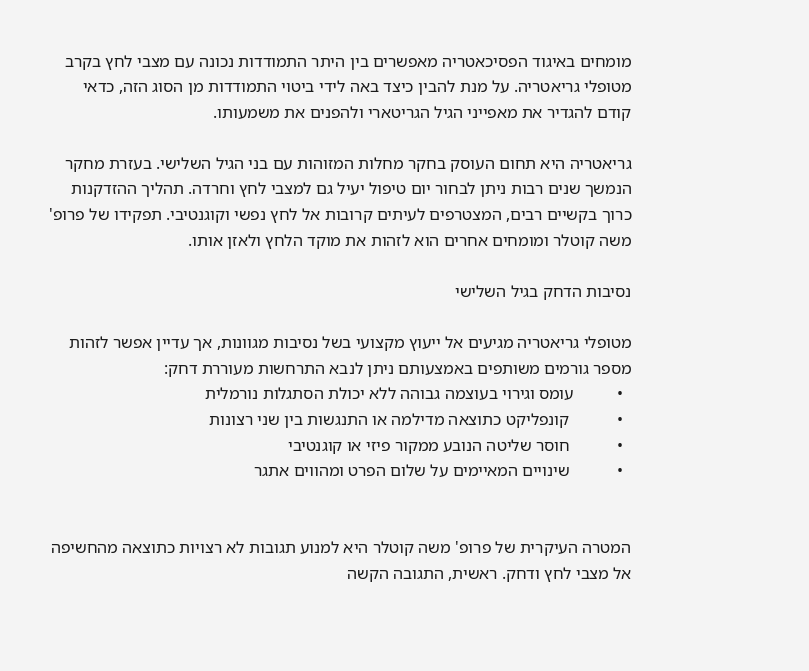מומחים באיגוד הפסיכאטריה מאפשרים בין היתר התמודדות נכונה עם מצבי לחץ בקרב מטופלי גריאטריה. על מנת להבין כיצד באה לידי ביטוי התמודדות מן הסוג הזה, כדאי קודם להגדיר את מאפייני הגיל הגריטארי ולהפנים את משמעותו.

גריאטריה היא תחום העוסק בחקר מחלות המזוהות עם בני הגיל השלישי. בעזרת מחקר הנמשך שנים רבות ניתן לבחור יום טיפול יעיל גם למצבי לחץ וחרדה. תהליך ההזדקנות כרוך בקשיים רבים, המצטרפים לעיתים קרובות אל לחץ נפשי וקוגנטיבי. תפקידו של פרופ' משה קוטלר ומומחים אחרים הוא לזהות את מוקד הלחץ ולאזן אותו.

נסיבות הדחק בגיל השלישי

מטופלי גריאטריה מגיעים אל ייעוץ מקצועי בשל נסיבות מגוונות, אך עדיין אפשר לזהות מספר גורמים משותפים באמצעותם ניתן לנבא התרחשות מעוררת דחק:
  •          עומס וגירוי בעוצמה גבוהה ללא יכולת הסתגלות נורמלית
  •           קונפליקט כתוצאה מדילמה או התנגשות בין שני רצונות
  •           חוסר שליטה הנובע ממקור פיזי או קוגנטיבי
  •           שינויים המאיימים על שלום הפרט ומהווים אתגר


המטרה העיקרית של פרופ' משה קוטלר היא למנוע תגובות לא רצויות כתוצאה מהחשיפה אל מצבי לחץ ודחק. ראשית, התגובה הקשה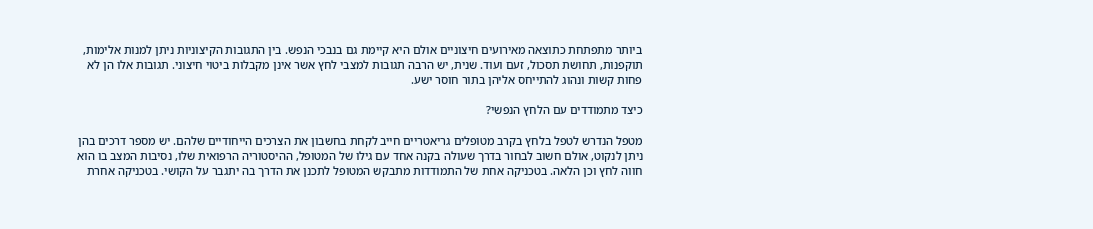ביותר מתפתחת כתוצאה מאירועים חיצוניים אולם היא קיימת גם בנבכי הנפש. בין התגובות הקיצוניות ניתן למנות אלימות, תוקפנות, תחושת תסכול, זעם ועוד. שנית, יש הרבה תגובות למצבי לחץ אשר אינן מקבלות ביטוי חיצוני. תגובות אלו הן לא פחות קשות ונהוג להתייחס אליהן בתור חוסר ישע.

כיצד מתמודדים עם הלחץ הנפשי?

מטפל הנדרש לטפל בלחץ בקרב מטופלים גריאטריים חייב לקחת בחשבון את הצרכים הייחודיים שלהם. יש מספר דרכים בהן ניתן לנקוט, אולם חשוב לבחור בדרך שעולה בקנה אחד עם גילו של המטופל, ההיסטוריה הרפואית שלו, נסיבות המצב בו הוא חווה לחץ וכן הלאה. בטכניקה אחת של התמודדות מתבקש המטופל לתכנן את הדרך בה יתגבר על הקושי. בטכניקה אחרת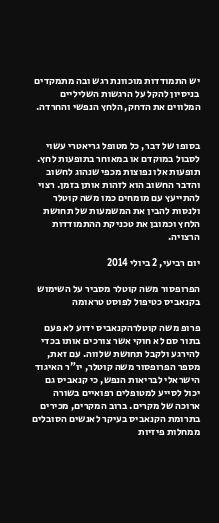יש התמודדות מוכוונת רגש ובה מתמקדים בניסיון להקל על הרגשות השליליים המלווים את הדחק, הלחץ הנפשי והחרדה.


בסופו של דבר, כל מטופל גריאטרי עשוי לסבול במוקדם או במאוחר בתופעות לחץ. תופעות אלו נפוצות מכפי שנהוג לחשוב והדבר החשוב הוא לזהות אותן בזמן. רצוי להתייעץ עם מומחים כמו משה קוטלר ולנסות להבין את המשמעות של תחושת הלחץ וכמובן את טכניקת ההתמודדות הרצויה.

יום רביעי, 2 ביולי 2014

הפרופסור משה קוטלר מסביר על השימוש בקנאביס כטיפול לפוסט טראומה

פרופ משה קוטלרהקנאביס ידוע לא פעם בתור סם לא חוקי אשר צורכים אותו בכדי להירגע ולקבל תחושת שלווה. עם זאת, מספר הפרופסור משה קוטלר, יו"ר האיגוד הישראלי לבריאות הנפש, כי קנאביס גם יכול לסייע למטופלים רפואיים בשורה ארוכה של מקרים. ברוב המקרים, מכירים בתרומת הקנאביס בעיקר לאנשים הסובלים ממחלות פיזיות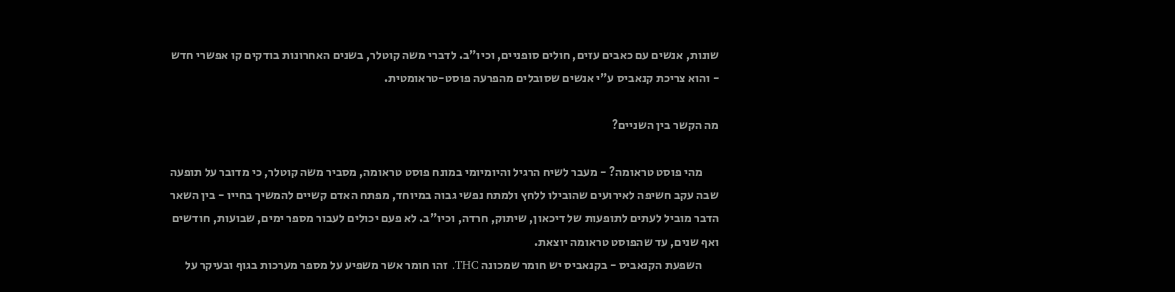שונות, אנשים עם כאבים עזים, חולים סופניים, וכיו"ב. לדברי משה קוטלר, בשנים האחרונות בודקים קו אפשרי חדש - והוא צריכת קנאביס ע"י אנשים שסובלים מהפרעה פוסט-טראומטית.

מה הקשר בין השניים?

       מהי פוסט טראומה? - מעבר לשיח הרגיל והיומיומי במונח פוסט טראומה, מסביר משה קוטלר, כי מדובר על תופעה שבה עקב חשיפה לאירועים שהובילו ללחץ ולמתח נפשי גבוה במיוחד, מפתח האדם קשיים להמשיך בחייו - בין השאר הדבר מוביל לעתים לתופעות של דיכאון, שיתוק, חרדה, וכיו"ב. לא פעם יכולים לעבור מספר ימים, שבועות, חודשים ואף שנים, עד שהפוסט טראומה יוצאת.
       השפעת הקנאביס - בקנאביס יש חומר שמכונה THC. זהו חומר אשר משפיע על מספר מערכות בגוף ובעיקר על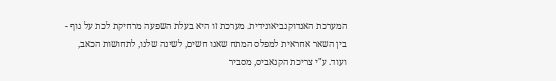המערכת האנדוקנביאונידית. מערכת זו היא בעלת השפעה מרחיקת לכת על גוף - בין השאר אחראית למפלס המתח שאנו חשים, לשינה שלנו, לתחושות הכאב, ועוד. ע"י צריכת הקנאביס, מסביר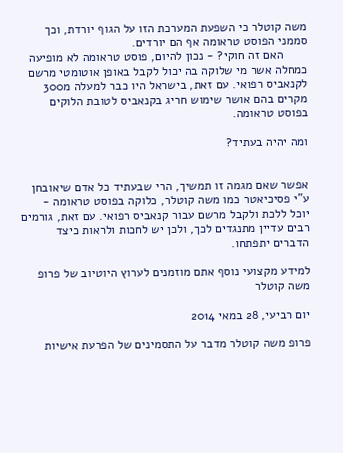משה קוטלר כי השפעת המערכת הזו על הגוף יורדת, וכך סממני הפוסט טראומה אף הם יורדים.
       האם זה חוקי? - נכון להיום, פוסט טראומה לא מופיעה כמחלה אשר מי שלוקה בה יכול לקבל באופן אוטומטי מרשם לקנאביס רפואי. עם זאת, בישראל היו כבר למעלה מ300 מקרים בהם אושר שימוש חריג בקנאביס לטובת הלוקים בפוסט טראומה.

ומה יהיה בעתיד?


אפשר שאם מגמה זו תמשיך, הרי שבעתיד כל אדם שיאובחן ע"י פסיכיאטר כמו משה קוטלר, כלוקה בפוסט טראומה - יוכל ללכת ולקבל מרשם עבור קנאביס רפואי. עם זאת, גורמים רבים עדיין מתנגדים לכך, ולכן יש לחכות ולראות כיצד הדברים יתפתחו.

למידע מקצועי נוסף אתם מוזמנים לערוץ היוטיוב של פרופ משה קוטלר

יום רביעי, 28 במאי 2014

פרופ משה קוטלר מדבר על התסמינים של הפרעת אישיות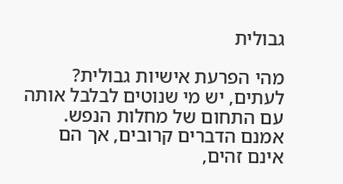גבולית

מהי הפרעת אישיות גבולית? לעתים, יש מי שנוטים לבלבל אותה עם התחום של מחלות הנפש. אמנם הדברים קרובים, אך הם אינם זהים,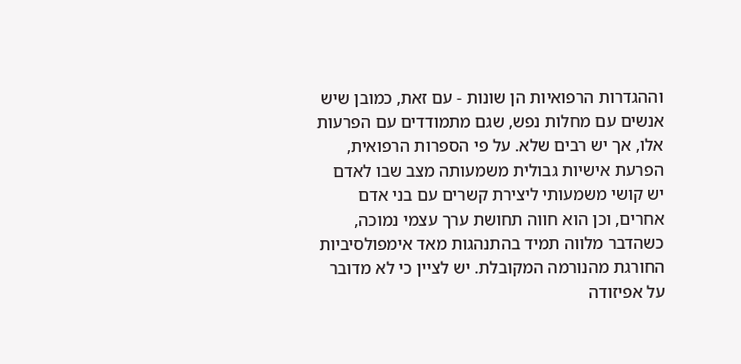וההגדרות הרפואיות הן שונות - עם זאת, כמובן שיש אנשים עם מחלות נפש, שגם מתמודדים עם הפרעות אלו, אך יש רבים שלא. על פי הספרות הרפואית, הפרעת אישיות גבולית משמעותה מצב שבו לאדם יש קושי משמעותי ליצירת קשרים עם בני אדם אחרים, וכן הוא חווה תחושת ערך עצמי נמוכה, כשהדבר מלווה תמיד בהתנהגות מאד אימפולסיביות החורגת מהנורמה המקובלת. יש לציין כי לא מדובר על אפיזודה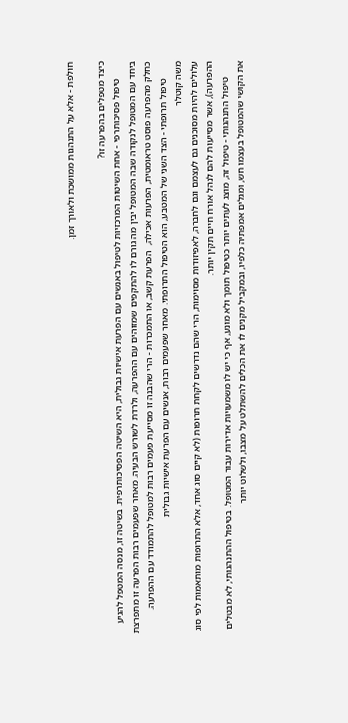חולפת - אלא על התנהגות ממושכת ולאורך זמן.

כיצד מטפלים בהפרעה זו?
       טיפול פסיכותרפי - אחת השיטות המרכזיות לטיפול באנשים עם הפרעת אישיות גבולית, היא השיטה הפסיכותרפית. בשיטה זו, מנסה המטפל להגיע ביחד עם המטופל לנקודה שבה המטופל יבין מה גורם לו להתקפים שמזוהים עם ההפרעה, ולרדת לשורש הבעיה. מאחר שפעמים רבות הפרעה זו מתפרצת כחלק מהפרעה פוסט טראומטית, הפרעות אכילה,  הפרעת קשב, או התמכרות - הרי שהבנה זו מסייעת פעמים רבות למטופל להתמודד עם ההפרעה.
       טיפול תרופתי - הצד השני של המטבע, הוא הטיפול התרופתי. מאחר שפעמים רבות, אנשים עם הפרעת אישיות גבולית
משה קוטלר
עלולים להיות מסוכנים גם לעצמם וגם לחברה, לאפיזודות מסוימות, הרי שהם נדרשים לקחת תרופות (לא קיים סוג אחד, אלא התרופות מותאמות לפי סוג ההפרעה), אשר מסייעות להם לנהל אורח חיים תקין יותר.
       טיפול התנהגותי - טיפול זה, מוצג לעתים יותר כטיפול תומך ולא מונע, אף כי יש לו משמעויות אדירות עבור המטופל. בטיפול ההתנהגותי, לא מבטלים את הקושי שהמטופל בעצמו חש, ומגלים אמפתיה כלפיו, ובמקביל מקנים לו את הכלים להשתלט על מצבו, ולשלוט יותר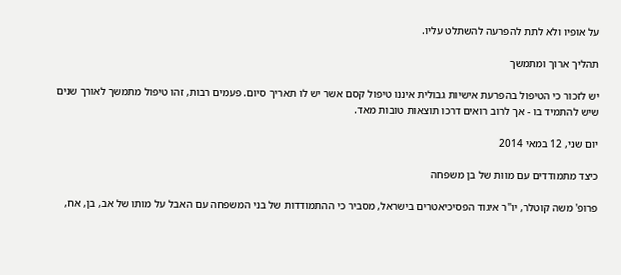על אופיו ולא לתת להפרעה להשתלט עליו.

תהליך ארוך ומתמשך

יש לזכור כי הטיפול בהפרעת אישיות גבולית איננו טיפול קסם אשר יש לו תאריך סיום. פעמים רבות, זהו טיפול מתמשך לאורך שנים שיש להתמיד בו - אך לרוב רואים דרכו תוצאות טובות מאד.

יום שני, 12 במאי 2014

כיצד מתמודדים עם מוות של בן משפחה

פרופ' משה קוטלר, יו"ר איגוד הפסיכיאטרים בישראל, מסביר כי ההתמודדות של בני המשפחה עם האבל על מותו של אב, בן, אח,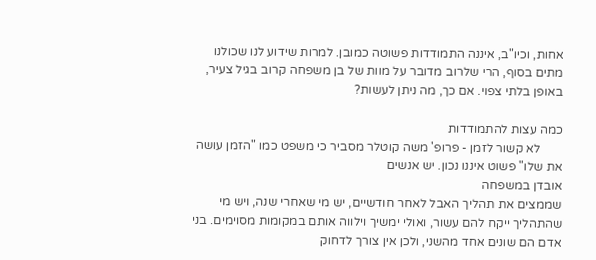אחות, וכיו"ב, איננה התמודדות פשוטה כמובן. למרות שידוע לנו שכולנו מתים בסוף, הרי שלרוב מדובר על מוות של בן משפחה קרוב בגיל צעיר, באופן בלתי צפוי. אם כך, מה ניתן לעשות?

כמה עצות להתמודדות
       לא קשור לזמן - פרופ' משה קוטלר מסביר כי משפט כמו "הזמן עושה את שלו" פשוט איננו נכון. יש אנשים
אובדן במשפחה
שממצים את תהליך האבל לאחר חודשיים, יש מי שאחרי שנה, ויש מי שהתהליך ייקח להם עשור, ואולי ימשיך וילווה אותם במקומות מסוימים. בני אדם הם שונים אחד מהשני, ולכן אין צורך לדחוק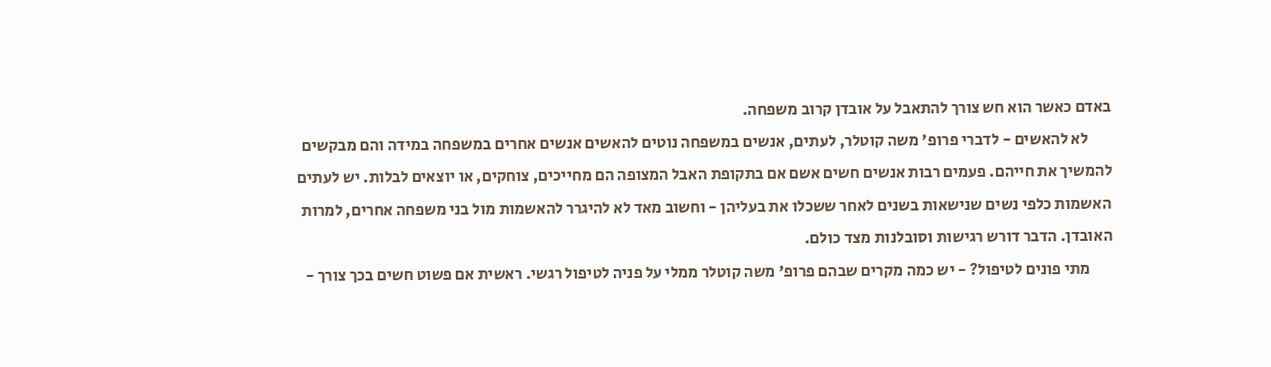באדם כאשר הוא חש צורך להתאבל על אובדן קרוב משפחה.
       לא להאשים - לדברי פרופ' משה קוטלר, לעתים, אנשים במשפחה נוטים להאשים אנשים אחרים במשפחה במידה והם מבקשים להמשיך את חייהם. פעמים רבות אנשים חשים אשם אם בתקופת האבל המצופה הם מחייכים, צוחקים, או יוצאים לבלות. יש לעתים האשמות כלפי נשים שנישאות בשנים לאחר ששכלו את בעליהן - וחשוב מאד לא להיגרר להאשמות מול בני משפחה אחרים, למרות האובדן. הדבר דורש רגישות וסובלנות מצד כולם.
       מתי פונים לטיפול? - יש כמה מקרים שבהם פרופ' משה קוטלר ממלי על פניה לטיפול רגשי. ראשית אם פשוט חשים בכך צורך -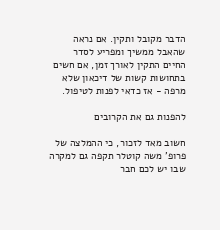הדבר מקובל ותקין. אם נראה שהאבל ממשיך ומפריע לסדר החיים התקין לאורך זמן, אם חשים בתחושות קשות של דיכאון שלא מרפה - אז כדאי לפנות לטיפול.

להפנות גם את הקרובים

חשוב מאד לזכור, כי ההמלצה של פרופ' משה קוטלר תקפה גם למקרה שבו יש לכם חבר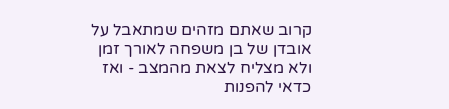קרוב שאתם מזהים שמתאבל על אובדן של בן משפחה לאורך זמן ולא מצליח לצאת מהמצב - ואז כדאי להפנות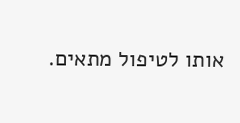אותו לטיפול מתאים.